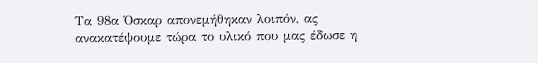Τα 98α Όσκαρ απονεμήθηκαν λοιπόν, ας ανακατέψουμε τώρα το υλικό που μας έδωσε η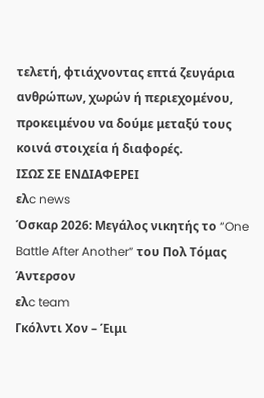τελετή, φτιάχνοντας επτά ζευγάρια ανθρώπων, χωρών ή περιεχομένου, προκειμένου να δούμε μεταξύ τους κοινά στοιχεία ή διαφορές.
ΙΣΩΣ ΣΕ ΕΝΔΙΑΦΕΡΕΙ
ελc news
Όσκαρ 2026: Μεγάλος νικητής το “One Battle After Another” του Πολ Τόμας Άντερσον
ελc team
Γκόλντι Χον – Έιμι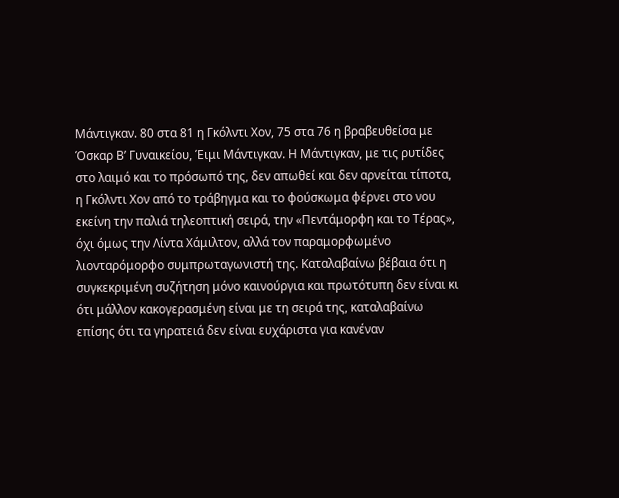Μάντιγκαν. 80 στα 81 η Γκόλντι Χον, 75 στα 76 η βραβευθείσα με Όσκαρ Β’ Γυναικείου, Έιμι Μάντιγκαν. Η Μάντιγκαν, με τις ρυτίδες στο λαιμό και το πρόσωπό της, δεν απωθεί και δεν αρνείται τίποτα, η Γκόλντι Χον από το τράβηγμα και το φούσκωμα φέρνει στο νου εκείνη την παλιά τηλεοπτική σειρά, την «Πεντάμορφη και το Τέρας», όχι όμως την Λίντα Χάμιλτον, αλλά τον παραμορφωμένο λιονταρόμορφο συμπρωταγωνιστή της. Καταλαβαίνω βέβαια ότι η συγκεκριμένη συζήτηση μόνο καινούργια και πρωτότυπη δεν είναι κι ότι μάλλον κακογερασμένη είναι με τη σειρά της, καταλαβαίνω επίσης ότι τα γηρατειά δεν είναι ευχάριστα για κανέναν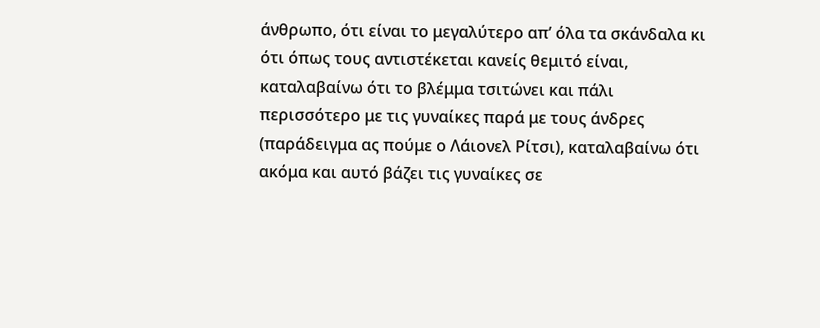άνθρωπο, ότι είναι το μεγαλύτερο απ’ όλα τα σκάνδαλα κι ότι όπως τους αντιστέκεται κανείς θεμιτό είναι, καταλαβαίνω ότι το βλέμμα τσιτώνει και πάλι περισσότερο με τις γυναίκες παρά με τους άνδρες (παράδειγμα ας πούμε ο Λάιονελ Ρίτσι), καταλαβαίνω ότι ακόμα και αυτό βάζει τις γυναίκες σε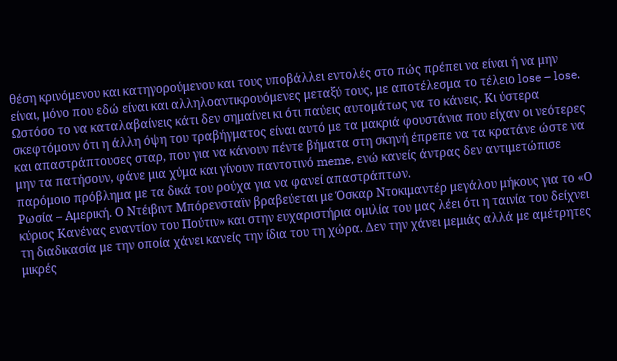θέση κρινόμενου και κατηγορούμενου και τους υποβάλλει εντολές στο πώς πρέπει να είναι ή να μην είναι, μόνο που εδώ είναι και αλληλοαντικρουόμενες μεταξύ τους, με αποτέλεσμα το τέλειο lose – lose. Ωστόσο το να καταλαβαίνεις κάτι δεν σημαίνει κι ότι παύεις αυτομάτως να το κάνεις. Κι ύστερα σκεφτόμουν ότι η άλλη όψη του τραβήγματος είναι αυτό με τα μακριά φουστάνια που είχαν οι νεότερες και απαστράπτουσες σταρ, που για να κάνουν πέντε βήματα στη σκηνή έπρεπε να τα κρατάνε ώστε να μην τα πατήσουν, φάνε μια χύμα και γίνουν παντοτινό meme, ενώ κανείς άντρας δεν αντιμετώπισε παρόμοιο πρόβλημα με τα δικά του ρούχα για να φανεί απαστράπτων.
Ρωσία – Αμερική. Ο Ντέιβιντ Μπόρενσταϊν βραβεύεται με Όσκαρ Ντοκιμαντέρ μεγάλου μήκους για το «Ο κύριος Κανένας εναντίον του Πούτιν» και στην ευχαριστήρια ομιλία του μας λέει ότι η ταινία του δείχνει τη διαδικασία με την οποία χάνει κανείς την ίδια του τη χώρα. Δεν την χάνει μεμιάς αλλά με αμέτρητες μικρές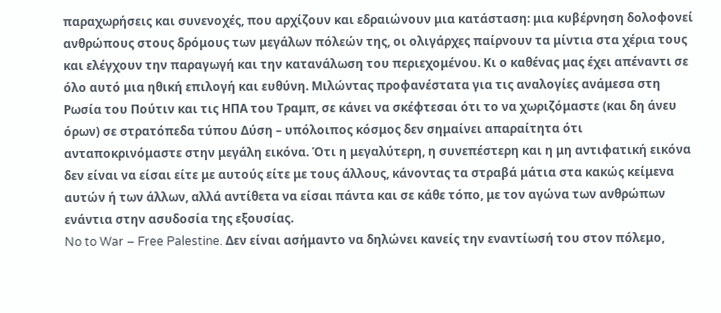παραχωρήσεις και συνενοχές, που αρχίζουν και εδραιώνουν μια κατάσταση: μια κυβέρνηση δολοφονεί ανθρώπους στους δρόμους των μεγάλων πόλεών της, οι ολιγάρχες παίρνουν τα μίντια στα χέρια τους και ελέγχουν την παραγωγή και την κατανάλωση του περιεχομένου. Κι ο καθένας μας έχει απέναντι σε όλο αυτό μια ηθική επιλογή και ευθύνη. Μιλώντας προφανέστατα για τις αναλογίες ανάμεσα στη Ρωσία του Πούτιν και τις ΗΠΑ του Τραμπ, σε κάνει να σκέφτεσαι ότι το να χωριζόμαστε (και δη άνευ όρων) σε στρατόπεδα τύπου Δύση – υπόλοιπος κόσμος δεν σημαίνει απαραίτητα ότι ανταποκρινόμαστε στην μεγάλη εικόνα. Ότι η μεγαλύτερη, η συνεπέστερη και η μη αντιφατική εικόνα δεν είναι να είσαι είτε με αυτούς είτε με τους άλλους, κάνοντας τα στραβά μάτια στα κακώς κείμενα αυτών ή των άλλων, αλλά αντίθετα να είσαι πάντα και σε κάθε τόπο, με τον αγώνα των ανθρώπων ενάντια στην ασυδοσία της εξουσίας.
No to War – Free Palestine. Δεν είναι ασήμαντο να δηλώνει κανείς την εναντίωσή του στον πόλεμο,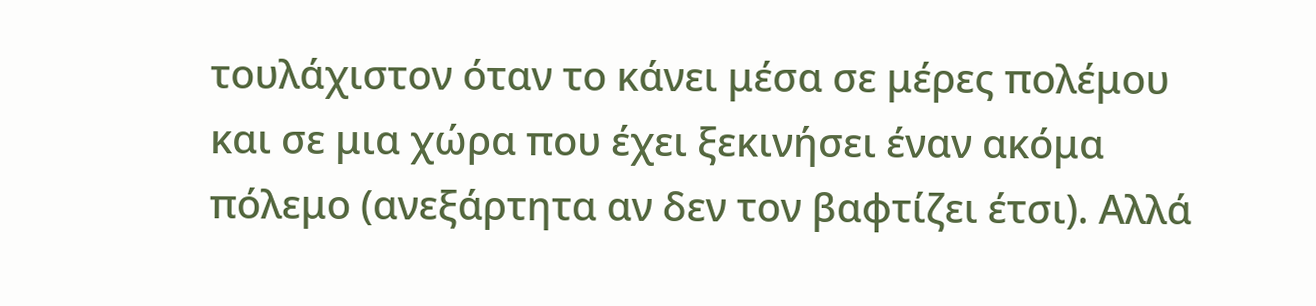τουλάχιστον όταν το κάνει μέσα σε μέρες πολέμου και σε μια χώρα που έχει ξεκινήσει έναν ακόμα πόλεμο (ανεξάρτητα αν δεν τον βαφτίζει έτσι). Αλλά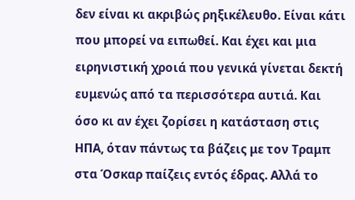δεν είναι κι ακριβώς ρηξικέλευθο. Είναι κάτι που μπορεί να ειπωθεί. Και έχει και μια ειρηνιστική χροιά που γενικά γίνεται δεκτή ευμενώς από τα περισσότερα αυτιά. Και όσο κι αν έχει ζορίσει η κατάσταση στις ΗΠΑ, όταν πάντως τα βάζεις με τον Τραμπ στα Όσκαρ παίζεις εντός έδρας. Αλλά το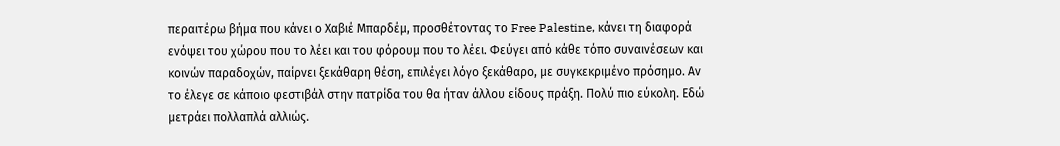περαιτέρω βήμα που κάνει ο Χαβιέ Μπαρδέμ, προσθέτοντας το Free Palestine, κάνει τη διαφορά ενόψει του χώρου που το λέει και του φόρουμ που το λέει. Φεύγει από κάθε τόπο συναινέσεων και κοινών παραδοχών, παίρνει ξεκάθαρη θέση, επιλέγει λόγο ξεκάθαρο, με συγκεκριμένο πρόσημο. Αν το έλεγε σε κάποιο φεστιβάλ στην πατρίδα του θα ήταν άλλου είδους πράξη. Πολύ πιο εύκολη. Εδώ μετράει πολλαπλά αλλιώς.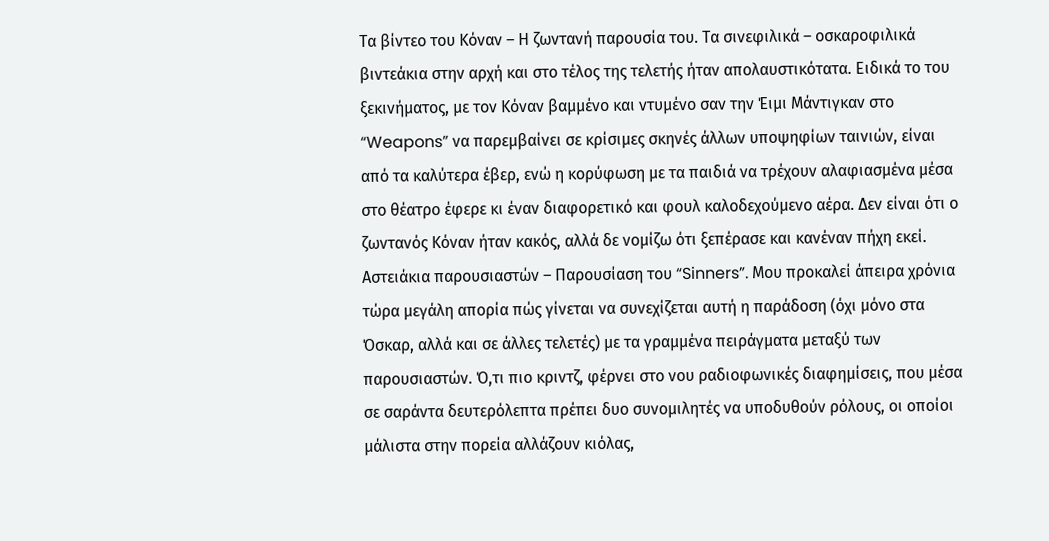Τα βίντεο του Κόναν – Η ζωντανή παρουσία του. Τα σινεφιλικά – οσκαροφιλικά βιντεάκια στην αρχή και στο τέλος της τελετής ήταν απολαυστικότατα. Ειδικά το του ξεκινήματος, με τον Κόναν βαμμένο και ντυμένο σαν την Έιμι Μάντιγκαν στο “Weapons” να παρεμβαίνει σε κρίσιμες σκηνές άλλων υποψηφίων ταινιών, είναι από τα καλύτερα έβερ, ενώ η κορύφωση με τα παιδιά να τρέχουν αλαφιασμένα μέσα στο θέατρο έφερε κι έναν διαφορετικό και φουλ καλοδεχούμενο αέρα. Δεν είναι ότι ο ζωντανός Κόναν ήταν κακός, αλλά δε νομίζω ότι ξεπέρασε και κανέναν πήχη εκεί.
Αστειάκια παρουσιαστών – Παρουσίαση του “Sinners”. Μου προκαλεί άπειρα χρόνια τώρα μεγάλη απορία πώς γίνεται να συνεχίζεται αυτή η παράδοση (όχι μόνο στα Όσκαρ, αλλά και σε άλλες τελετές) με τα γραμμένα πειράγματα μεταξύ των παρουσιαστών. Ό,τι πιο κριντζ, φέρνει στο νου ραδιοφωνικές διαφημίσεις, που μέσα σε σαράντα δευτερόλεπτα πρέπει δυο συνομιλητές να υποδυθούν ρόλους, οι οποίοι μάλιστα στην πορεία αλλάζουν κιόλας,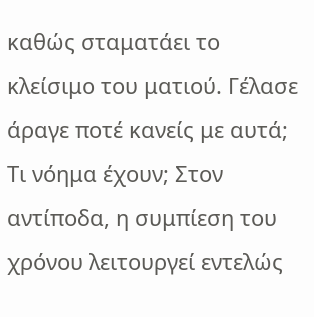καθώς σταματάει το κλείσιμο του ματιού. Γέλασε άραγε ποτέ κανείς με αυτά; Τι νόημα έχουν; Στον αντίποδα, η συμπίεση του χρόνου λειτουργεί εντελώς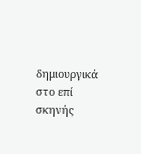δημιουργικά στο επί σκηνής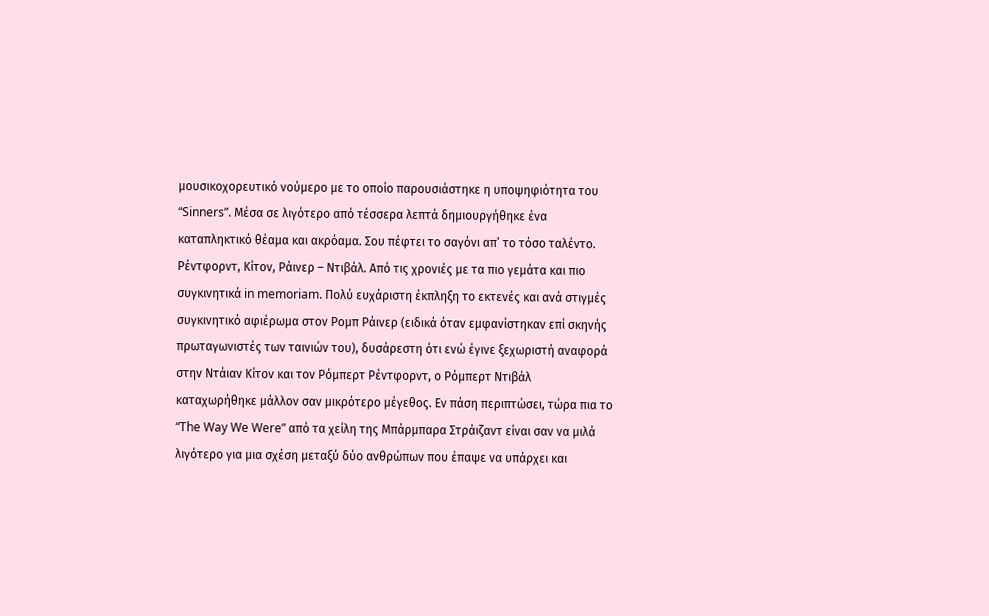μουσικοχορευτικό νούμερο με το οποίο παρουσιάστηκε η υποψηφιότητα του “Sinners”. Mέσα σε λιγότερο από τέσσερα λεπτά δημιουργήθηκε ένα καταπληκτικό θέαμα και ακρόαμα. Σου πέφτει το σαγόνι απ’ το τόσο ταλέντο.
Ρέντφορντ, Κίτον, Ράινερ – Nτιβάλ. Από τις χρονιές με τα πιο γεμάτα και πιο συγκινητικά in memoriam. Πολύ ευχάριστη έκπληξη το εκτενές και ανά στιγμές συγκινητικό αφιέρωμα στον Ρομπ Ράινερ (ειδικά όταν εμφανίστηκαν επί σκηνής πρωταγωνιστές των ταινιών του), δυσάρεστη ότι ενώ έγινε ξεχωριστή αναφορά στην Ντάιαν Κίτον και τον Ρόμπερτ Ρέντφορντ, ο Ρόμπερτ Ντιβάλ καταχωρήθηκε μάλλον σαν μικρότερο μέγεθος. Εν πάση περιπτώσει, τώρα πια το “The Way We Were” από τα χείλη της Μπάρμπαρα Στράιζαντ είναι σαν να μιλά λιγότερο για μια σχέση μεταξύ δύο ανθρώπων που έπαψε να υπάρχει και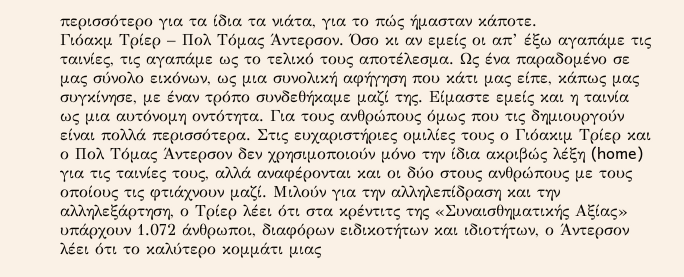περισσότερο για τα ίδια τα νιάτα, για το πώς ήμασταν κάποτε.
Γιόακμ Τρίερ – Πολ Τόμας Άντερσον. Όσο κι αν εμείς οι απ’ έξω αγαπάμε τις ταινίες, τις αγαπάμε ως το τελικό τους αποτέλεσμα. Ως ένα παραδομένο σε μας σύνολο εικόνων, ως μια συνολική αφήγηση που κάτι μας είπε, κάπως μας συγκίνησε, με έναν τρόπο συνδεθήκαμε μαζί της. Είμαστε εμείς και η ταινία ως μια αυτόνομη οντότητα. Για τους ανθρώπους όμως που τις δημιουργούν είναι πολλά περισσότερα. Στις ευχαριστήριες ομιλίες τους ο Γιόακιμ Τρίερ και ο Πολ Τόμας Άντερσον δεν χρησιμοποιούν μόνο την ίδια ακριβώς λέξη (home) για τις ταινίες τους, αλλά αναφέρονται και οι δύο στους ανθρώπους με τους οποίους τις φτιάχνουν μαζί. Μιλούν για την αλληλεπίδραση και την αλληλεξάρτηση, ο Τρίερ λέει ότι στα κρέντιτς της «Συναισθηματικής Αξίας» υπάρχουν 1.072 άνθρωποι, διαφόρων ειδικοτήτων και ιδιοτήτων, ο Άντερσον λέει ότι το καλύτερο κομμάτι μιας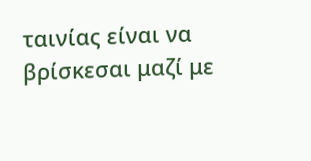ταινίας είναι να βρίσκεσαι μαζί με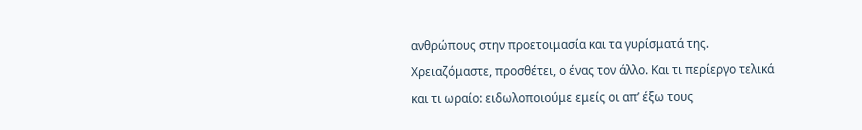ανθρώπους στην προετοιμασία και τα γυρίσματά της. Χρειαζόμαστε, προσθέτει, ο ένας τον άλλο. Και τι περίεργο τελικά και τι ωραίο: ειδωλοποιούμε εμείς οι απ’ έξω τους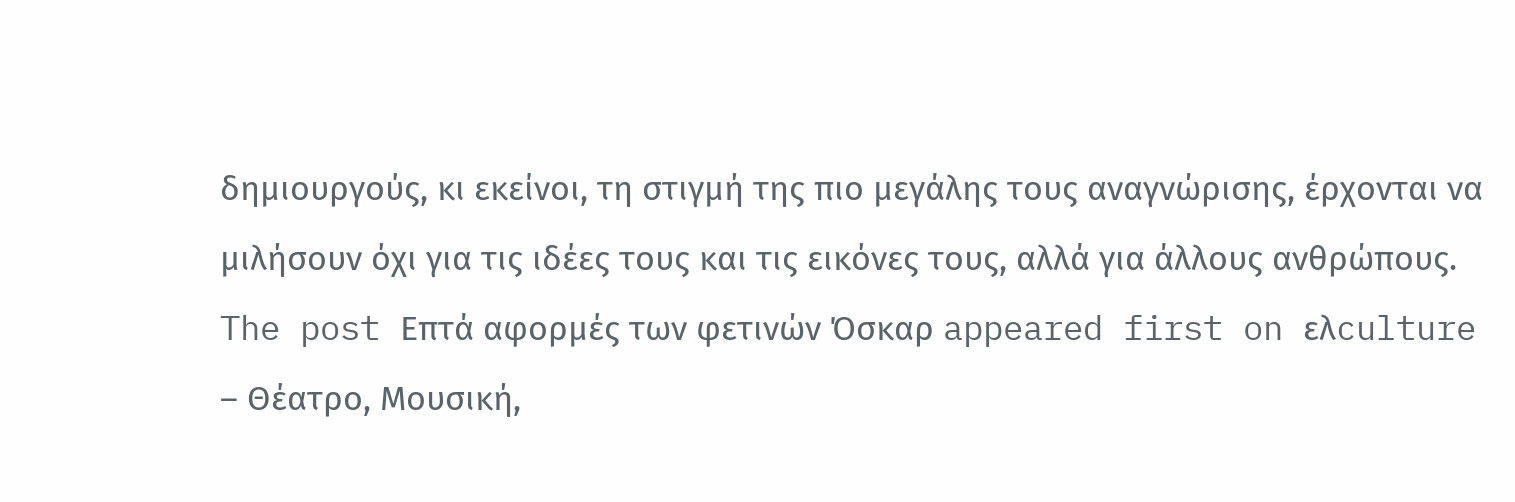δημιουργούς, κι εκείνοι, τη στιγμή της πιο μεγάλης τους αναγνώρισης, έρχονται να μιλήσουν όχι για τις ιδέες τους και τις εικόνες τους, αλλά για άλλους ανθρώπους.
The post Επτά αφορμές των φετινών Όσκαρ appeared first on ελculture – Θέατρο, Μουσική,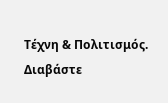Τέχνη & Πολιτισμός.
Διαβάστε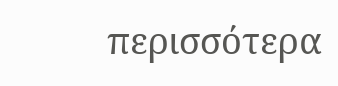περισσότερα